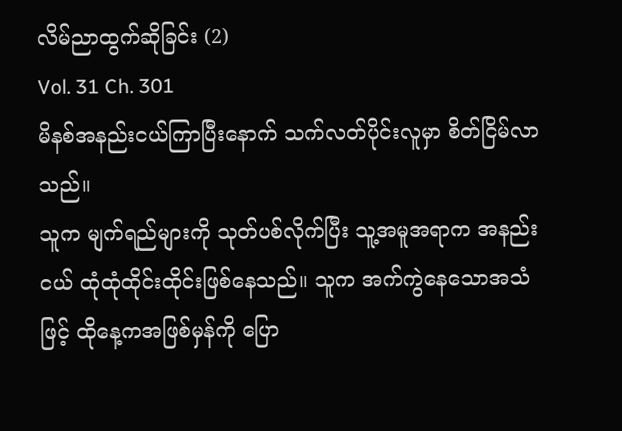လိမ်ညာထွက်ဆိုခြင်း (2)
Vol. 31 Ch. 301
မိနစ်အနည်းငယ်ကြာပြီးနောက် သက်လတ်ပိုင်းလူမှာ စိတ်ငြိမ်လာသည်။
သူက မျက်ရည်များကို သုတ်ပစ်လိုက်ပြီး သူ့အမူအရာက အနည်းငယ် ထုံထုံထိုင်းထိုင်းဖြစ်နေသည်။ သူက အက်ကွဲနေသောအသံဖြင့် ထိုနေ့ကအဖြစ်မှန်ကို ပြော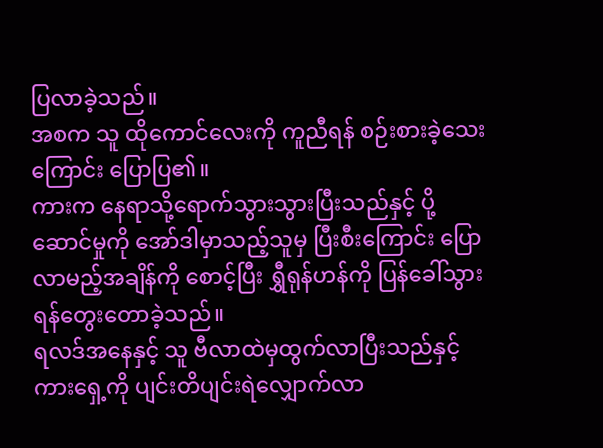ပြလာခဲ့သည်။
အစက သူ ထိုကောင်လေးကို ကူညီရန် စဉ်းစားခဲ့သေးကြောင်း ပြောပြ၏။
ကားက နေရာသို့ရောက်သွားသွားပြီးသည်နှင့် ပို့ဆောင်မှုကို အော်ဒါမှာသည့်သူမှ ပြီးစီးကြောင်း ပြောလာမည့်အချိန်ကို စောင့်ပြီး ရွှီရုန်ဟန်ကို ပြန်ခေါ်သွားရန်တွေးတောခဲ့သည်။
ရလဒ်အနေနှင့် သူ ဗီလာထဲမှထွက်လာပြီးသည်နှင့် ကားရှေ့ကို ပျင်းတိပျင်းရဲလျှောက်လာ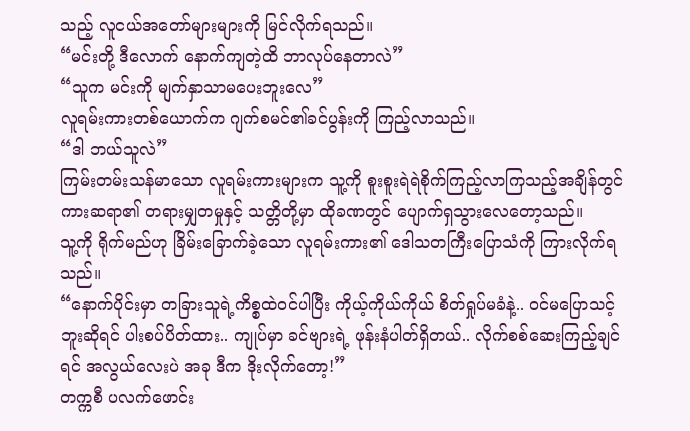သည့် လူငယ်အတော်များများကို မြင်လိုက်ရသည်။
“မင်းတို့ ဒီလောက် နောက်ကျတဲ့ထိ ဘာလုပ်နေတာလဲ”
“သူက မင်းကို မျက်နှာသာမပေးဘူးလေ”
လူရမ်းကားတစ်ယောက်က ဂျက်စမင်၏ခင်ပွန်းကို ကြည့်လာသည်။
“ဒါ ဘယ်သူလဲ”
ကြမ်းတမ်းသန်မာသော လူရမ်းကားများက သူ့ကို စူးစူးရဲရဲစိုက်ကြည့်လာကြသည့်အချိန်တွင် ကားဆရာ၏ တရားမျှတမှုနှင့် သတ္တိတို့မှာ ထိုခဏတွင် ပျောက်ရှသွားလေတော့သည်။
သူ့ကို ရိုက်မည်ဟု ခြိမ်းခြောက်ခဲ့သော လူရမ်းကား၏ ဒေါသတကြီးပြောသံကို ကြားလိုက်ရသည်။
“နောက်ပိုင်းမှာ တခြားသူရဲ့ကိစ္စထဲဝင်ပါပြီး ကိုယ့်ကိုယ်ကိုယ် စိတ်ရှုပ်မခံနဲ့.. ဝင်မပြောသင့်ဘူးဆိုရင် ပါးစပ်ပိတ်ထား.. ကျုပ်မှာ ခင်ဗျားရဲ့ ဖုန်းနံပါတ်ရှိတယ်.. လိုက်စစ်ဆေးကြည့်ချင်ရင် အလွယ်လေးပဲ အခု ဒီက ဒိုးလိုက်တော့!”
တက္ကစီ ပလက်ဖောင်း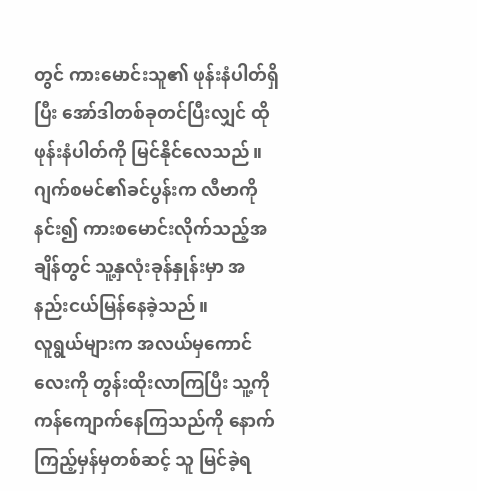တွင် ကားမောင်းသူ၏ ဖုန်းနံပါတ်ရှိပြီး အော်ဒါတစ်ခုတင်ပြီးလျှင် ထိုဖုန်းနံပါတ်ကို မြင်နိုင်လေသည်။
ဂျက်စမင်၏ခင်ပွန်းက လီဗာကိုနင်း၍ ကားစမောင်းလိုက်သည့်အချိန်တွင် သူ့နှလုံးခုန်နှုန်းမှာ အနည်းငယ်မြန်နေခဲ့သည်။
လူရွယ်များက အလယ်မှကောင်လေးကို တွန်းထိုးလာကြပြီး သူ့ကို ကန်ကျောက်နေကြသည်ကို နောက်ကြည့်မှန်မှတစ်ဆင့် သူ မြင်ခဲ့ရ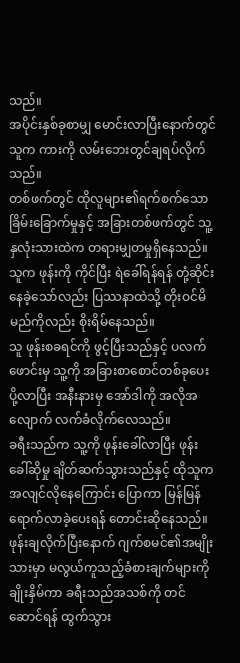သည်။
အပိုင်းနှစ်ခုစာမျှ မောင်းလာပြီးနောက်တွင် သူက ကားကို လမ်းဘေးတွင်ချရပ်လိုက်သည်။
တစ်ဖက်တွင် ထိုလူများ၏ရက်စက်သောခြိမ်းခြောက်မှုနှင့် အခြားတစ်ဖက်တွင် သူ့နှလုံးသားထဲက တရားမျှတမှုရှိနေသည်။
သူက ဖုန်းကို ကိုင်ပြီး ရဲခေါ်ရန်ရန် တုံ့ဆိုင်းနေခဲ့သော်လည်း ပြဿနာထဲသို့ တိုးဝင်မိမည်ကိုလည်း စိုးရိမ်နေသည်။
သူ ဖုန်းစခရင်ကို ဖွင့်ပြီးသည်နှင့် ပလက်ဖောင်းမှ သူ့ကို အခြားစာစောင်တစ်ခုပေးပို့လာပြီး အနီးနားမှ အော်ဒါကို အလိုအလျောက် လက်ခံလိုက်လေသည်။
ခရီးသည်က သူ့ကို ဖုန်းခေါ်လာပြီး ဖုန်းခေါ်ဆိုမှု ချိတ်ဆက်သွားသည်နှင့် ထိုသူက အလျင်လိုနေကြောင်း ပြောကာ မြန်မြန်ရောက်လာခဲ့ပေးရန် တောင်းဆိုနေသည်။
ဖုန်းချလိုက်ပြီးနောက် ဂျက်စမင်၏အမျိုးသားမှာ မလွယ်ကူသည့်ခံစားချက်များကို ချိုးနှိမ်ကာ ခရီးသည်အသစ်ကို တင်ဆောင်ရန် ထွက်သွား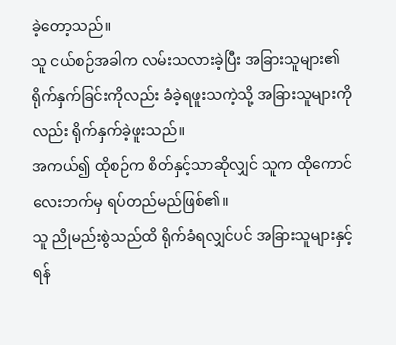ခဲ့တော့သည်။
သူ ငယ်စဉ်အခါက လမ်းသလားခဲ့ပြီး အခြားသူများ၏ ရိုက်နှက်ခြင်းကိုလည်း ခံခဲ့ရဖူးသကဲ့သို့ အခြားသူများကိုလည်း ရိုက်နှက်ခဲ့ဖူးသည်။
အကယ်၍ ထိုစဉ်က စိတ်နှင့်သာဆိုလျှင် သူက ထိုကောင်လေးဘက်မှ ရပ်တည်မည်ဖြစ်၏။
သူ ညိုမည်းစွဲသည်ထိ ရိုက်ခံရလျှင်ပင် အခြားသူများနှင့် ရန်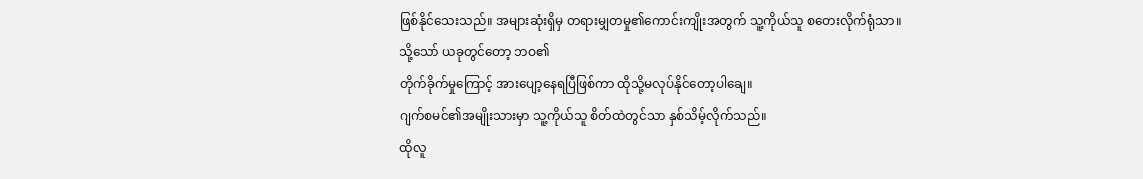ဖြစ်နိုင်သေးသည်။ အများဆုံးရှိမှ တရားမျှတမှု၏ကောင်းကျိုးအတွက် သူ့ကိုယ်သူ စတေးလိုက်ရုံသာ။
သို့သော် ယခုတွင်တော့ ဘဝ၏
တိုက်ခိုက်မှုကြောင့် အားပျော့နေရပြီဖြစ်ကာ ထိုသို့မလုပ်နိုင်တော့ပါချေ။
ဂျက်စမင်၏အမျိုးသားမှာ သူ့ကိုယ်သူ စိတ်ထဲတွင်သာ နှစ်သိမ့်လိုက်သည်။
ထိုလူ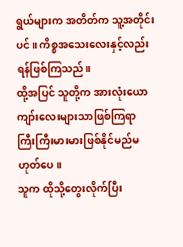ရွယ်များက အတိတ်က သူ့အတိုင်းပင်။ ကိစ္စအသေးလေးနှင့်လည်း ရန်ဖြစ်ကြသည်။
ထို့အပြင် သူတို့က အားလုံးယောကျာ်းလေးများသာဖြစ်ကြရာ ကြီးကြီးမားမားဖြစ်နိုင်မည်မဟုတ်ပေ။
သူက ထိုသို့တွေးလိုက်ပြီး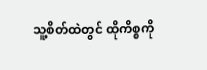သူ့စိတ်ထဲတွင် ထိုကိစ္စကို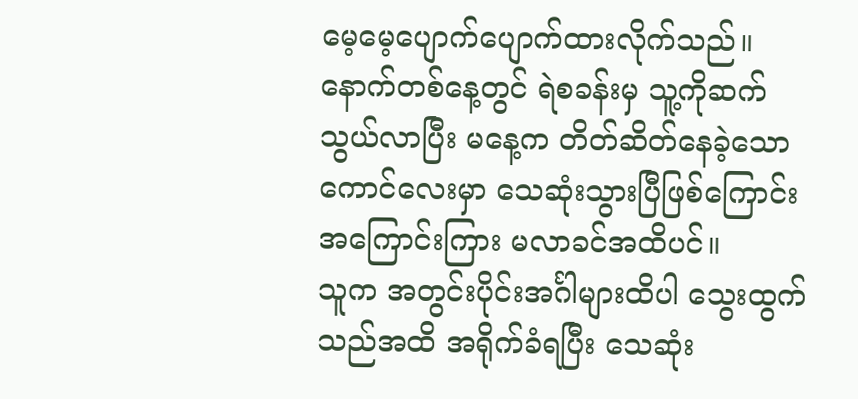မေ့မေ့ပျောက်ပျောက်ထားလိုက်သည်။ နောက်တစ်နေ့တွင် ရဲစခန်းမှ သူ့ကိုဆက်သွယ်လာပြီး မနေ့က တိတ်ဆိတ်နေခဲ့သောကောင်လေးမှာ သေဆုံးသွားပြီဖြစ်ကြောင်း အကြောင်းကြား မလာခင်အထိပင်။
သူက အတွင်းပိုင်းအင်္ဂါများထိပါ သွေးထွက်သည်အထိ အရိုက်ခံရပြီး သေဆုံး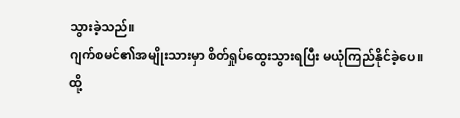သွားခဲ့သည်။
ဂျက်စမင်၏အမျိုးသားမှာ စိတ်ရှုပ်ထွေးသွားရပြီး မယုံကြည်နိုင်ခဲ့ပေ။
ထို့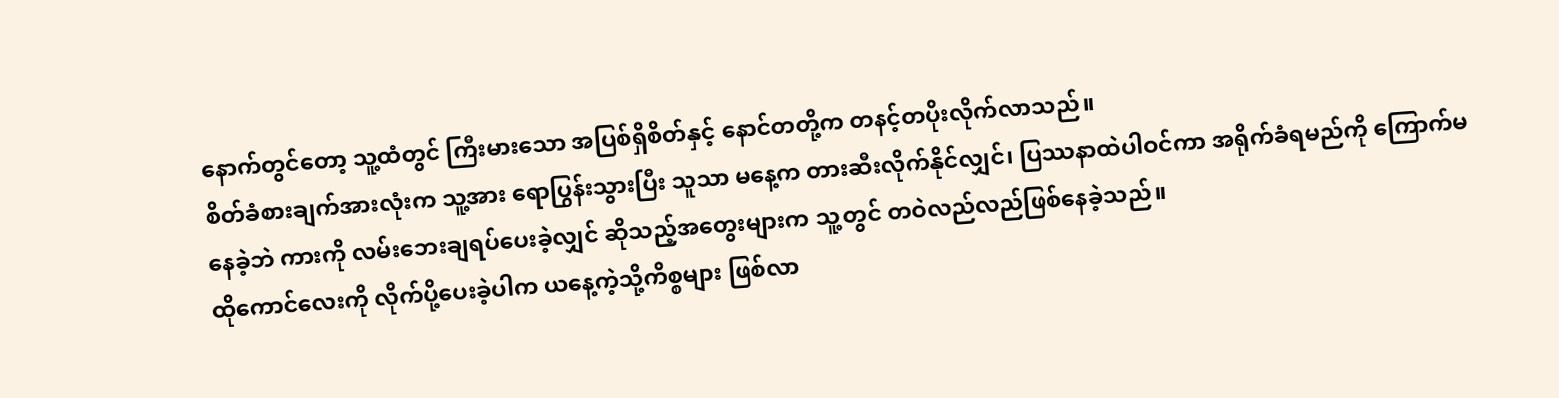နောက်တွင်တော့ သူ့ထံတွင် ကြီးမားသော အပြစ်ရှိစိတ်နှင့် နောင်တတို့က တနင့်တပိုးလိုက်လာသည်။
စိတ်ခံစားချက်အားလုံးက သူ့အား ရောပြွန်းသွားပြီး သူသာ မနေ့က တားဆီးလိုက်နိုင်လျှင်၊ ပြဿနာထဲပါဝင်ကာ အရိုက်ခံရမည်ကို ကြောက်မနေခဲ့ဘဲ ကားကို လမ်းဘေးချရပ်ပေးခဲ့လျှင် ဆိုသည့်အတွေးများက သူ့တွင် တဝဲလည်လည်ဖြစ်နေခဲ့သည်။
ထိုကောင်လေးကို လိုက်ပို့ပေးခဲ့ပါက ယနေ့ကဲ့သို့ကိစ္စများ ဖြစ်လာ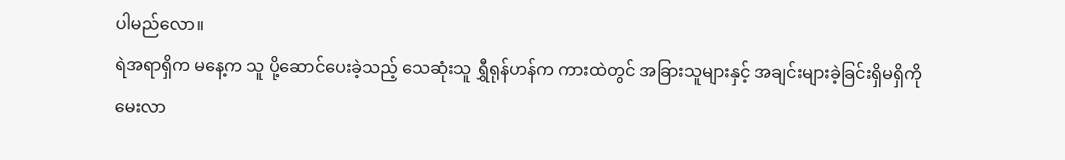ပါမည်လော။
ရဲအရာရှိက မနေ့က သူ ပို့ဆောင်ပေးခဲ့သည့် သေဆုံးသူ ရွှီရုန်ဟန်က ကားထဲတွင် အခြားသူများနှင့် အချင်းများခဲ့ခြင်းရှိမရှိကို မေးလာ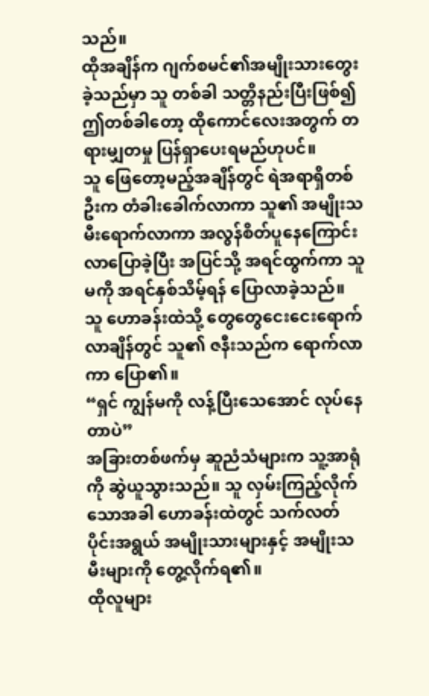သည်။
ထိုအချိန်က ဂျက်စမင်၏အမျိုးသားတွေးခဲ့သည်မှာ သူ တစ်ခါ သတ္တိနည်းပြီးဖြစ်၍ ဤတစ်ခါတော့ ထိုကောင်လေးအတွက် တရားမျှတမှု ပြန်ရှာပေးရမည်ဟုပင်။
သူ ဖြေတော့မည့်အချိန်တွင် ရဲအရာရှိတစ်ဦးက တံခါးခေါက်လာကာ သူ၏ အမျိုးသမီးရောက်လာကာ အလွန်စိတ်ပူနေကြောင်း လာပြောခဲ့ပြီး အပြင်သို့ အရင်ထွက်ကာ သူမကို အရင်နှစ်သိမ့်ရန် ပြောလာခဲ့သည်။
သူ ဟောခန်းထဲသို့ တွေတွေငေးငေးရောက်လာချိန်တွင် သူ၏ ဇနီးသည်က ရောက်လာကာ ပြော၏။
“ရှင် ကျွန်မကို လန့်ပြီးသေအောင် လုပ်နေတာပဲ”
အခြားတစ်ဖက်မှ ဆူညံသံများက သူ့အာရုံကို ဆွဲယူသွားသည်။ သူ လှမ်းကြည့်လိုက်သောအခါ ဟောခန်းထဲတွင် သက်လတ်ပိုင်းအရွယ် အမျိုးသားများနှင့် အမျိုးသမီးများကို တွေ့လိုက်ရ၏။
ထိုလူများ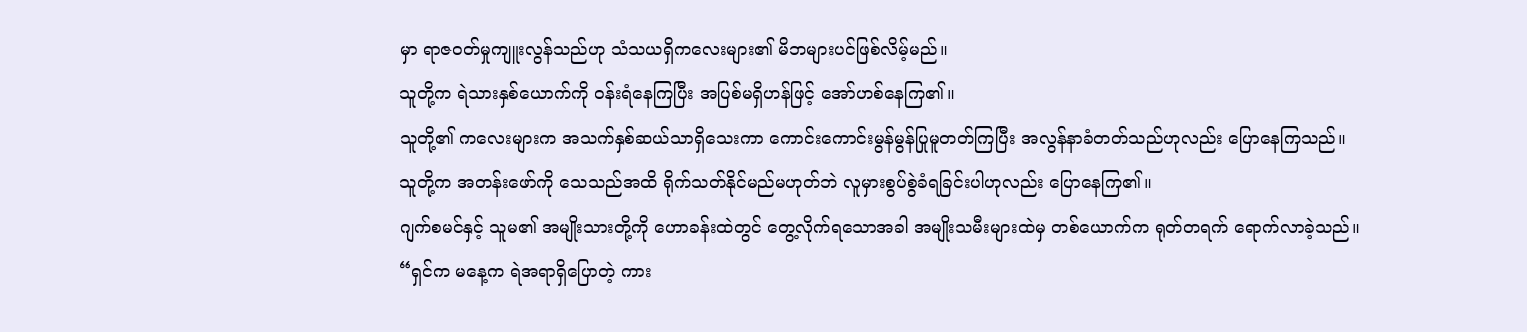မှာ ရာဇဝတ်မှုကျူးလွန်သည်ဟု သံသယရှိကလေးများ၏ မိဘများပင်ဖြစ်လိမ့်မည်။
သူတို့က ရဲသားနှစ်ယောက်ကို ဝန်းရံနေကြပြီး အပြစ်မရှိဟန်ဖြင့် အော်ဟစ်နေကြ၏။
သူတို့၏ ကလေးများက အသက်နှစ်ဆယ်သာရှိသေးကာ ကောင်းကောင်းမွန်မွန်ပြုမူတတ်ကြပြီး အလွန်နာခံတတ်သည်ဟုလည်း ပြောနေကြသည်။
သူတို့က အတန်းဖော်ကို သေသည်အထိ ရိုက်သတ်နိုင်မည်မဟုတ်ဘဲ လူမှားစွပ်စွဲခံရခြင်းပါဟုလည်း ပြောနေကြ၏။
ဂျက်စမင်နှင့် သူမ၏ အမျိုးသားတို့ကို ဟောခန်းထဲတွင် တွေ့လိုက်ရသောအခါ အမျိုးသမီးများထဲမှ တစ်ယောက်က ရုတ်တရက် ရောက်လာခဲ့သည်။
“ရှင်က မနေ့က ရဲအရာရှိပြောတဲ့ ကား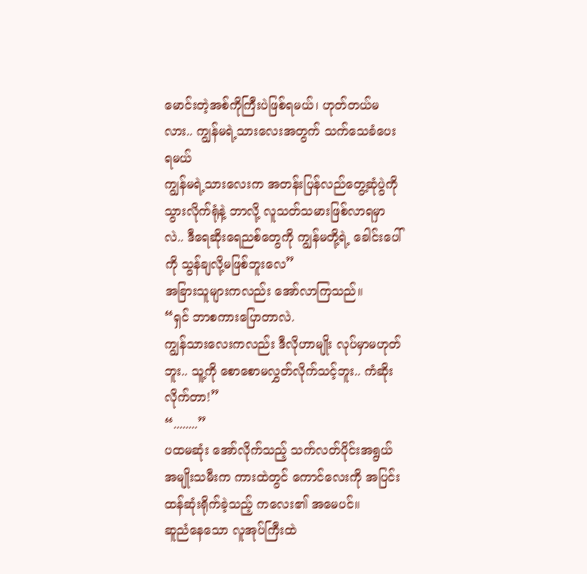မောင်းတဲ့အစ်ကိုကြီးပဲဖြစ်ရမယ်၊ ဟုတ်တယ်မလား.. ကျွန်မရဲ့သားလေးအတွက် သက်သေခံပေးရမယ်
ကျွန်မရဲ့သားလေးက အတန်းပြန်လည်တွေ့ဆုံပွဲကို သွားလိုက်ရုံနဲ့ ဘာလို့ လူသတ်သမားဖြစ်လာရမှာလဲ.. ဒီရေဆိုးရေညစ်တွေကို ကျွန်မတို့ရဲ့ ခေါင်းပေါ်ကို သွန်ချလို့မဖြစ်ဘူးလေ”
အခြားသူများကလည်း အော်လာကြသည်။
“ရှင် ဘာစကားပြောတာလဲ.
ကျွန်သားလေးကလည်း ဒီလိုဟာမျိုး လုပ်မှာမဟုတ်ဘူး.. သူ့ကို စောစောမလွှတ်လိုက်သင့်ဘူး.. ကံဆိုးလိုက်တာ!”
“........”
ပထမဆုံး အော်လိုက်သည့် သက်လတ်ပိုင်းအရွယ် အမျိုးသမီးက ကားထဲတွင် ကောင်လေးကို အပြင်းထန်ဆုံးရိုက်ခဲ့သည့် ကလေး၏ အမေပင်။
ဆူညံနေသော လူအုပ်ကြီးထဲ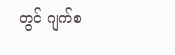တွင် ဂျက်စ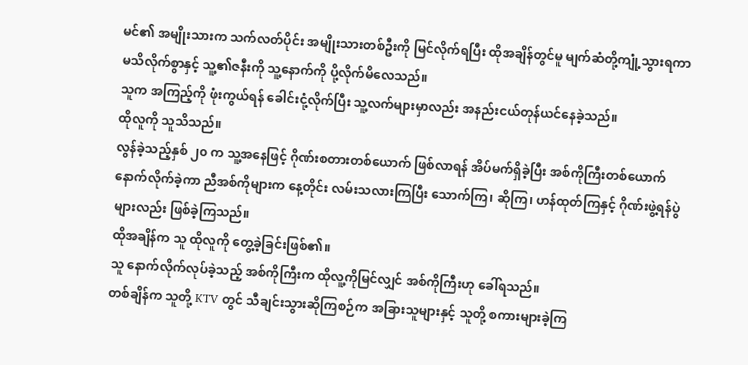မင်၏ အမျိုးသားက သက်လတ်ပိုင်း အမျိုးသားတစ်ဦးကို မြင်လိုက်ရပြီး ထိုအချိန်တွင်မူ မျက်ဆံတို့ကျုံ့သွားရကာ မသိလိုက်စွာနှင့် သူ့၏ဇနီးကို သူ့နောက်ကို ပို့လိုက်မိလေသည်။
သူက အကြည့်ကို ဖုံးကွယ်ရန် ခေါင်းငုံ့လိုက်ပြီး သူ့လက်များမှာလည်း အနည်းငယ်တုန်ယင်နေခဲ့သည်။
ထိုလူကို သူသိသည်။
လွန်ခဲ့သည့်နှစ် ၂၀ က သူ့အနေဖြင့် ဂိုဏ်းစတားတစ်ယောက် ဖြစ်လာရန် အိပ်မက်ရှိခဲ့ပြီး အစ်ကိုကြီးတစ်ယောက်နောက်လိုက်ခဲ့ကာ ညီအစ်ကိုများက နေ့တိုင်း လမ်းသလားကြပြီး သောက်ကြ၊ ဆိုကြ၊ ဟန်ထုတ်ကြနှင့် ဂိုဏ်းဖွဲ့ရန်ပွဲများလည်း ဖြစ်ခဲ့ကြသည်။
ထိုအချိန်က သူ ထိုလူကို တွေ့ခဲ့ခြင်းဖြစ်၏။
သူ နောက်လိုက်လုပ်ခဲ့သည့် အစ်ကိုကြီးက ထိုလူ့ကိုမြင်လျှင် အစ်ကိုကြီးဟု ခေါ်ရသည်။
တစ်ချိန်က သူတို့ KTV တွင် သီချင်းသွားဆိုကြစဉ်က အခြားသူများနှင့် သူတို့ စကားများခဲ့ကြ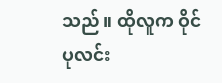သည်။ ထိုလူက ဝိုင်ပုလင်း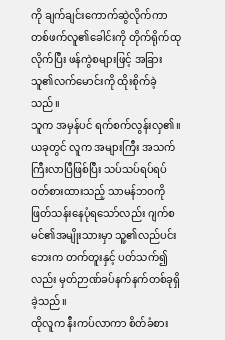ကို ချက်ချင်းကောက်ဆွဲလိုက်ကာ တစ်ဖက်လူ၏ခေါင်းကို တိုက်ရိုက်ထုလိုက်ပြီး ဖန်ကွဲစများဖြင့် အခြားသူ၏လက်မောင်းကို ထိုးစိုက်ခဲ့သည်။
သူက အမှန်ပင် ရက်စက်လွန်းလှ၏။
ယခုတွင် လူက အများကြီး အသက်ကြီးလာပြီဖြစ်ပြီး သပ်သပ်ရပ်ရပ်ဝတ်စားထားသည့် သာမန်ဘဝကိုဖြတ်သန်းနေပုံရသော်လည်း ဂျက်စမင်၏အမျိုးသားမှာ သူ့၏လည်ပင်းဘေးက တက်တူးနှင့် ပတ်သက်၍လည်း မှတ်ဉာဏ်ခပ်နက်နက်တစ်ခုရှိခဲ့သည်။
ထိုလူက နီးကပ်လာကာ စိတ်ခံစား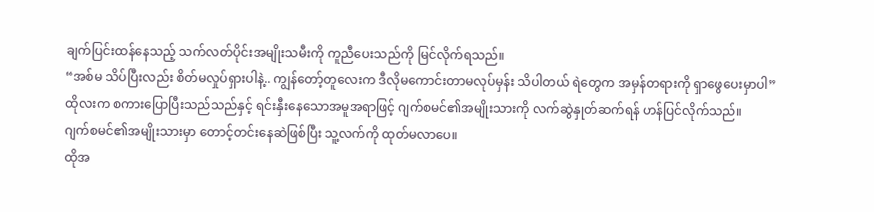ချက်ပြင်းထန်နေသည့် သက်လတ်ပိုင်းအမျိုးသမီးကို ကူညီပေးသည်ကို မြင်လိုက်ရသည်။
“အစ်မ သိပ်ပြီးလည်း စိတ်မလှုပ်ရှားပါနဲ့.. ကျွန်တော့်တူလေးက ဒီလိုမကောင်းတာမလုပ်မှန်း သိပါတယ် ရဲတွေက အမှန်တရားကို ရှာဖွေပေးမှာပါ”
ထိုလးက စကားပြောပြီးသည်သည်နှင့် ရင်းနှီးနေသောအမူအရာဖြင့် ဂျက်စမင်၏အမျိုးသားကို လက်ဆွဲနှုတ်ဆက်ရန် ဟန်ပြင်လိုက်သည်။
ဂျက်စမင်၏အမျိုးသားမှာ တောင့်တင်းနေဆဲဖြစ်ပြီး သူ့လက်ကို ထုတ်မလာပေ။
ထိုအ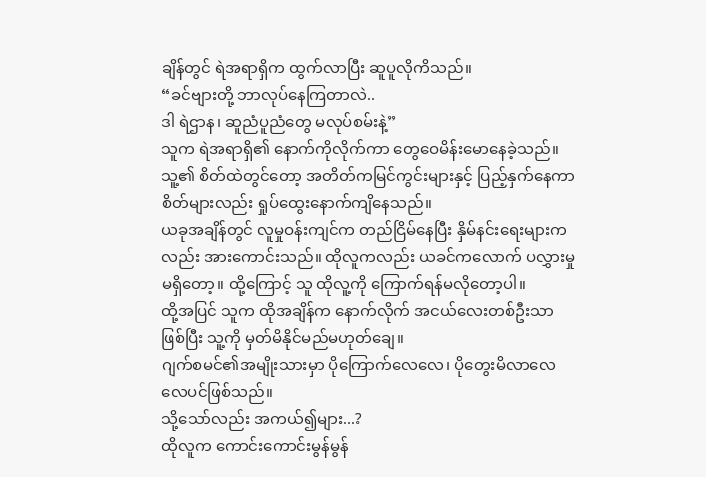ချိန်တွင် ရဲအရာရှိက ထွက်လာပြီး ဆူပူလိုကိသည်။
“ခင်ဗျားတို့ ဘာလုပ်နေကြတာလဲ..
ဒါ ရဲဌာန၊ ဆူညံပူညံတွေ မလုပ်စမ်းနဲ့”
သူက ရဲအရာရှိ၏ နောက်ကိုလိုက်ကာ တွေဝေမိန်းမောနေခဲ့သည်။ သူ့၏ စိတ်ထဲတွင်တော့ အတိတ်ကမြင်ကွင်းများနှင့် ပြည့်နှက်နေကာ စိတ်များလည်း ရှုပ်ထွေးနောက်ကျိနေသည်။
ယခုအချိန်တွင် လူမှုဝန်းကျင်က တည်ငြိမ်နေပြီး နှိမ်နင်းရေးများကလည်း အားကောင်းသည်။ ထိုလူကလည်း ယခင်ကလောက် ပလွှားမှုမရှိတော့။ ထို့ကြောင့် သူ ထိုလူ့ကို ကြောက်ရန်မလိုတော့ပါ။
ထို့အပြင် သူက ထိုအချိန်က နောက်လိုက် အငယ်လေးတစ်ဦးသာဖြစ်ပြီး သူ့ကို မှတ်မိနိုင်မည်မဟုတ်ချေ။
ဂျက်စမင်၏အမျိုးသားမှာ ပိုကြောက်လေလေ၊ ပိုတွေးမိလာလေလေပင်ဖြစ်သည်။
သို့သော်လည်း အကယ်၍များ...?
ထိုလူက ကောင်းကောင်းမွန်မွန်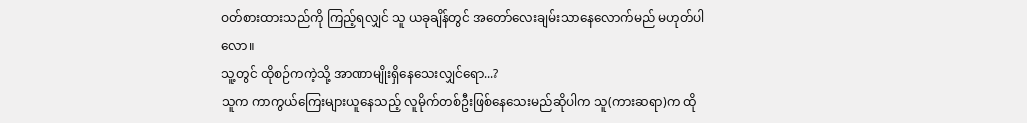ဝတ်စားထားသည်ကို ကြည့်ရလျှင် သူ ယခုချိန်တွင် အတော်လေးချမ်းသာနေလောက်မည် မဟုတ်ပါလော။
သူ့တွင် ထိုစဉ်ကကဲ့သို့ အာဏာမျိုးရှိနေသေးလျှင်ရော...?
သူက ကာကွယ်ကြေးများယူနေသည့် လူမိုက်တစ်ဦးဖြစ်နေသေးမည်ဆိုပါက သူ(ကားဆရာ)က ထို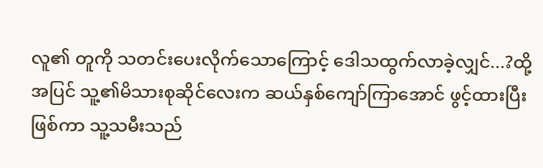လူ၏ တူကို သတင်းပေးလိုက်သောကြောင့် ဒေါသထွက်လာခဲ့လျှင်...?ထို့အပြင် သူ့၏မိသားစုဆိုင်လေးက ဆယ်နှစ်ကျော်ကြာအောင် ဖွင့်ထားပြီးဖြစ်ကာ သူ့သမီးသည်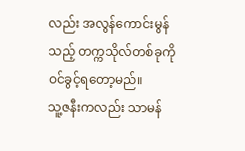လည်း အလွန်ကောင်းမွန်သည့် တက္ကသိုလ်တစ်ခုကို ဝင်ခွင့်ရတော့မည်။
သူ့ဇနီးကလည်း သာမန်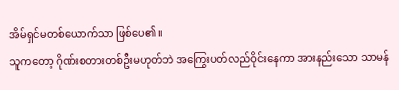အိမ်ရှင်မတစ်ယောက်သာ ဖြစ်ပေ၏။
သူကတော့ ဂိုဏ်းစတားတစ်ဦးမဟုတ်ဘဲ အကြွေးပတ်လည်ဝိုင်းနေကာ အားနည်းသော သာမန်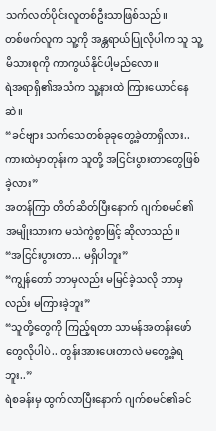သက်လတ်ပိုင်းလူတစ်ဦးသာဖြစ်သည်။
တစ်ဖက်လူက သူ့ကို အန္တရာယ်ပြုလိုပါက သူ သူ့မိသားစုကို ကာကွယ်နိုင်ပါ့မည်လော။
ရဲအရာရှိ၏အသံက သူ့နားထဲ ကြားယောင်နေဆဲ။
“ခင်ဗျား သက်သေတစ်ခုခုတွေ့ခဲ့တာရှိလား.. ကားထဲမှာတုန်းက သူတို့ အငြင်းပွားတာတွေဖြစ်ခဲ့လား”
အတန်ကြာ တိတ်ဆိတ်ပြီးနောက် ဂျက်စမင်၏အမျိုးသားက မသဲကွဲစွာဖြင့် ဆိုလာသည်။
“အငြင်းပွားတာ... မရှိပါဘူး”
“ကျွန်တော် ဘာမှလည်း မမြင်ခဲ့သလို ဘာမှလည်း မကြားခဲ့ဘူး”
“သူတို့တွေကို ကြည့်ရတာ သာမန်အတန်းဖော်တွေလိုပါပဲ.. တွန်းအားပေးတာလဲ မတွေ့ခဲ့ရဘူး..”
ရဲစခန်းမှ ထွက်လာပြီးနောက် ဂျက်စမင်၏ခင်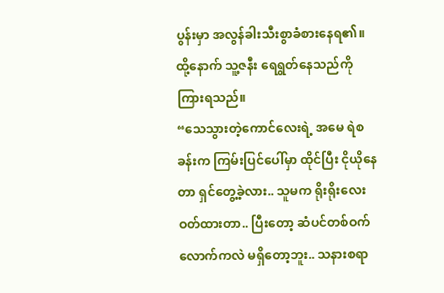ပွန်းမှာ အလွန်ခါးသီးစွာခံစားနေရ၏။ ထို့နောက် သူ့ဇနီး ရေရွတ်နေသည်ကို ကြားရသည်။
“သေသွားတဲ့ကောင်လေးရဲ့ အမေ ရဲစခန်းက ကြမ်းပြင်ပေါ်မှာ ထိုင်ပြီး ငိုယိုနေတာ ရှင်တွေ့ခဲ့လား.. သူမက ရိုးရိုးလေး ဝတ်ထားတာ.. ပြီးတော့ ဆံပင်တစ်ဝက်လောက်ကလဲ မရှိတော့ဘူး.. သနားစရာ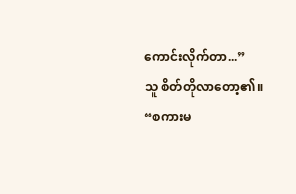ကောင်းလိုက်တာ...”
သူ စိတ်တိုလာတော့၏။
“စကားမ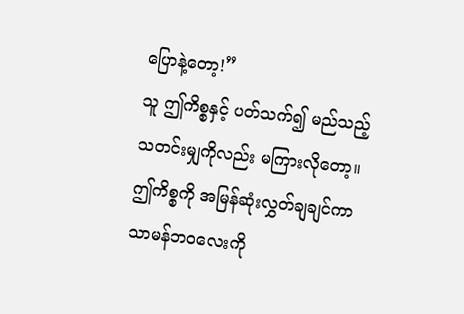ပြောနဲ့တော့!”
သူ ဤကိစ္စနှင့် ပတ်သက်၍ မည်သည့် သတင်းမျှကိုလည်း မကြားလိုတော့။ ဤကိစ္စကို အမြန်ဆုံးလွှတ်ချချင်ကာ သာမန်ဘဝလေးကို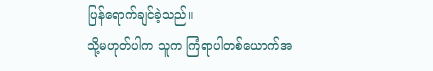ပြန်ရောက်ချင်ခဲ့သည်။
သို့မဟုတ်ပါက သူက ကြံရာပါတစ်ယောက်အ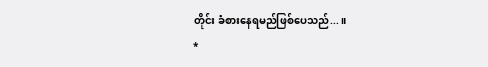တိုင်း ခံစားနေရမည်ဖြစ်ပေသည်...။
*